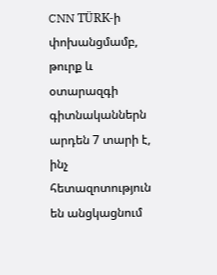CNN TÜRK-ի փոխանցմամբ, թուրք և օտարազգի գիտնականներն արդեն 7 տարի է, ինչ հետազոտություն են անցկացնում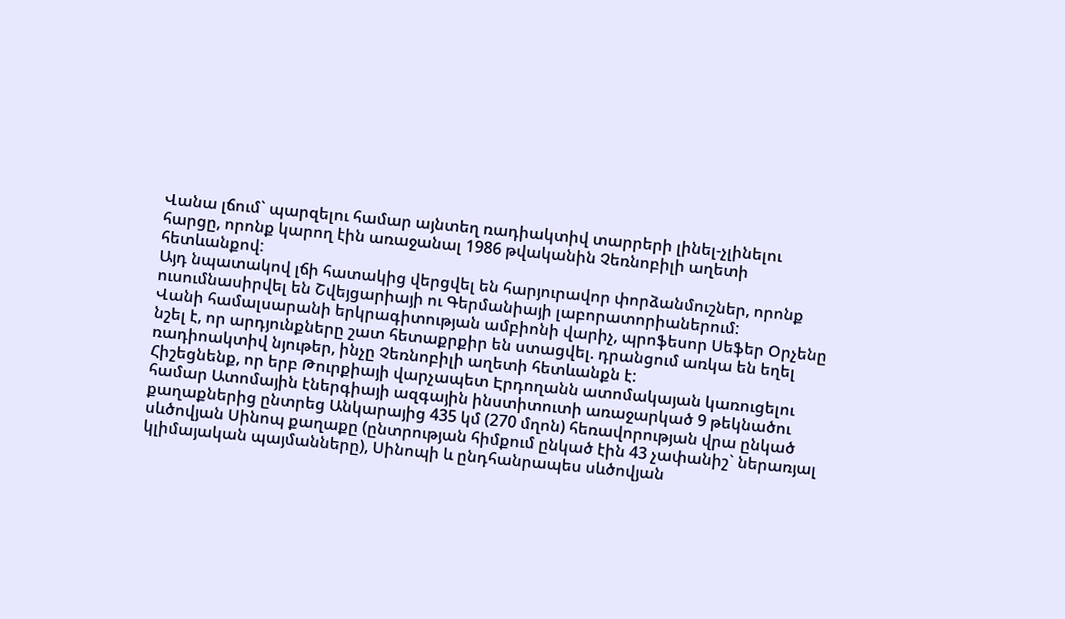Վանա լճում` պարզելու համար այնտեղ ռադիակտիվ տարրերի լինել-չլինելու հարցը, որոնք կարող էին առաջանալ 1986 թվականին Չեռնոբիլի աղետի հետևանքով:
Այդ նպատակով լճի հատակից վերցվել են հարյուրավոր փորձանմուշներ, որոնք ուսումնասիրվել են Շվեյցարիայի ու Գերմանիայի լաբորատորիաներում:
Վանի համալսարանի երկրագիտության ամբիոնի վարիչ, պրոֆեսոր Սեֆեր Օրչենը նշել է, որ արդյունքները շատ հետաքրքիր են ստացվել. դրանցում առկա են եղել ռադիոակտիվ նյութեր, ինչը Չեռնոբիլի աղետի հետևանքն է:
Հիշեցնենք, որ երբ Թուրքիայի վարչապետ Էրդողանն ատոմակայան կառուցելու համար Ատոմային էներգիայի ազգային ինստիտուտի առաջարկած 9 թեկնածու քաղաքներից ընտրեց Անկարայից 435 կմ (270 մղոն) հեռավորության վրա ընկած սևծովյան Սինոպ քաղաքը (ընտրության հիմքում ընկած էին 43 չափանիշ` ներառյալ կլիմայական պայմանները), Սինոպի և ընդհանրապես սևծովյան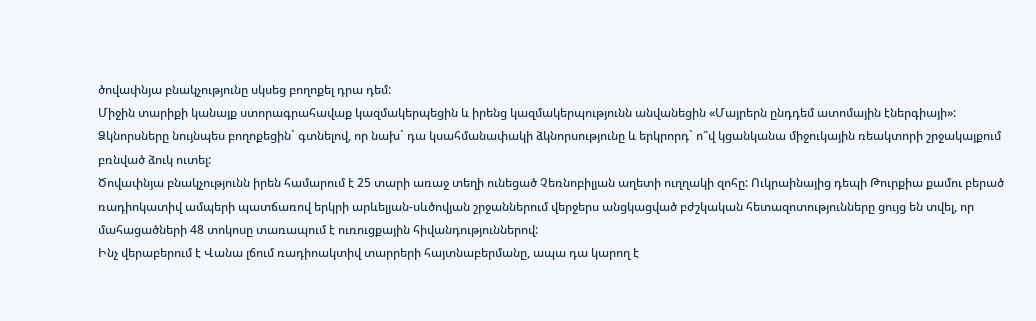ծովափնյա բնակչությունը սկսեց բողոքել դրա դեմ:
Միջին տարիքի կանայք ստորագրահավաք կազմակերպեցին և իրենց կազմակերպությունն անվանեցին «Մայրերն ընդդեմ ատոմային էներգիայի»: Ձկնորսները նույնպես բողոքեցին` գտնելով, որ նախ` դա կսահմանափակի ձկնորսությունը և երկրորդ` ո՞վ կցանկանա միջուկային ռեակտորի շրջակայքում բռնված ձուկ ուտել:
Ծովափնյա բնակչությունն իրեն համարում է 25 տարի առաջ տեղի ունեցած Չեռնոբիլյան աղետի ուղղակի զոհը: Ուկրաինայից դեպի Թուրքիա քամու բերած ռադիոկատիվ ամպերի պատճառով երկրի արևելյան-սևծովյան շրջաններում վերջերս անցկացված բժշկական հետազոտությունները ցույց են տվել, որ մահացածների 48 տոկոսը տառապում է ուռուցքային հիվանդություններով:
Ինչ վերաբերում է Վանա լճում ռադիոակտիվ տարրերի հայտնաբերմանը, ապա դա կարող է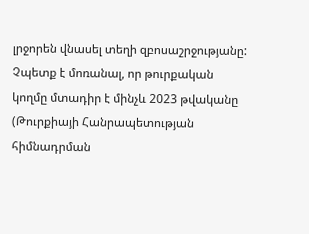լրջորեն վնասել տեղի զբոսաշրջությանը: Չպետք է մոռանալ, որ թուրքական կողմը մտադիր է մինչև 2023 թվականը (Թուրքիայի Հանրապետության հիմնադրման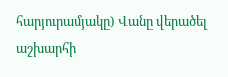հարյուրամյակը) Վանը վերածել աշխարհի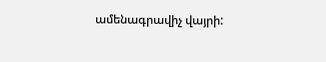ամենագրավիչ վայրի: